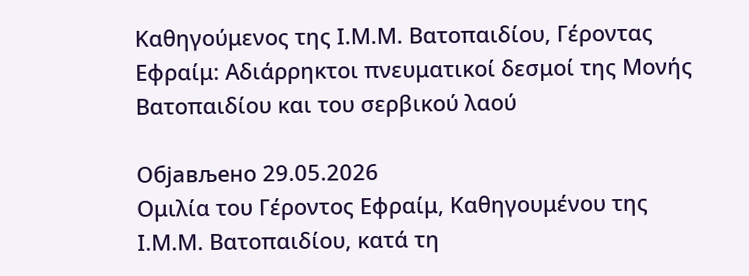Καθηγούμενος της Ι.Μ.Μ. Βατοπαιδίου, Γέροντας Εφραίμ: Αδιάρρηκτοι πνευματικοί δεσμοί της Μονής Βατοπαιδίου και του σερβικού λαού

Објављено 29.05.2026
Ομιλία του Γέροντος Εφραίμ, Καθηγουμένου της Ι.Μ.Μ. Βατοπαιδίου, κατά τη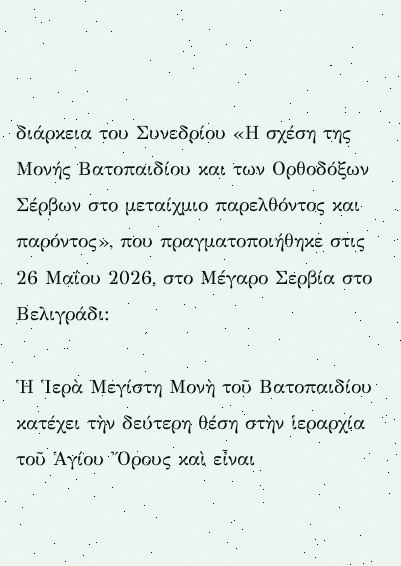διάρκεια του Συνεδρίου «Η σχέση της Μονής Βατοπαιδίου και των Ορθοδόξων Σέρβων στο μεταίχμιο παρελθόντος και παρόντος», που πραγματοποιήθηκε στις 26 Μαΐου 2026, στο Μέγαρο Σερβία στο Βελιγράδι:

Ἡ Ἱερὰ Μεγίστη Μονὴ τοῦ Βατοπαιδίου κατέχει τὴν δεύτερη θέση στὴν ἱεραρχία τοῦ Ἁγίου Ὄρους καὶ εἶναι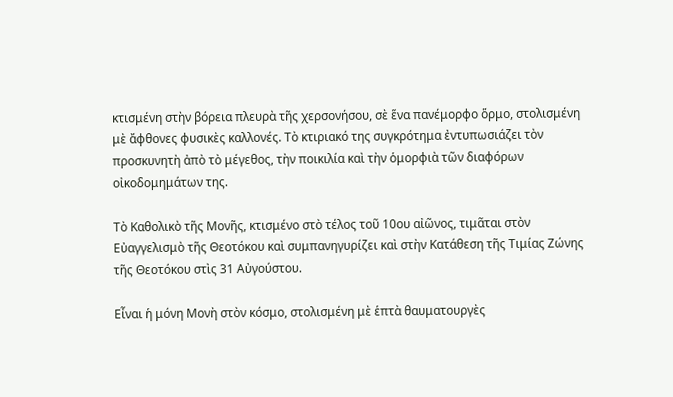κτισμένη στὴν βόρεια πλευρὰ τῆς χερσονήσου, σὲ ἕνα πανέμορφο ὅρμο, στολισμένη μὲ ἄφθονες φυσικὲς καλλονές. Τὸ κτιριακό της συγκρότημα ἐντυπωσιάζει τὸν προσκυνητὴ ἀπὸ τὸ μέγεθος, τὴν ποικιλία καὶ τὴν ὁμορφιὰ τῶν διαφόρων οἰκοδομημάτων της.

Τὸ Καθολικὸ τῆς Μονῆς, κτισμένο στὸ τέλος τοῦ 10ου αἰῶνος, τιμᾶται στὸν Εὐαγγελισμὸ τῆς Θεοτόκου καὶ συμπανηγυρίζει καὶ στὴν Κατάθεση τῆς Τιμίας Ζώνης τῆς Θεοτόκου στὶς 31 Αὐγούστου.

Εἶναι ἡ μόνη Μονὴ στὸν κόσμο, στολισμένη μὲ ἑπτὰ θαυματουργὲς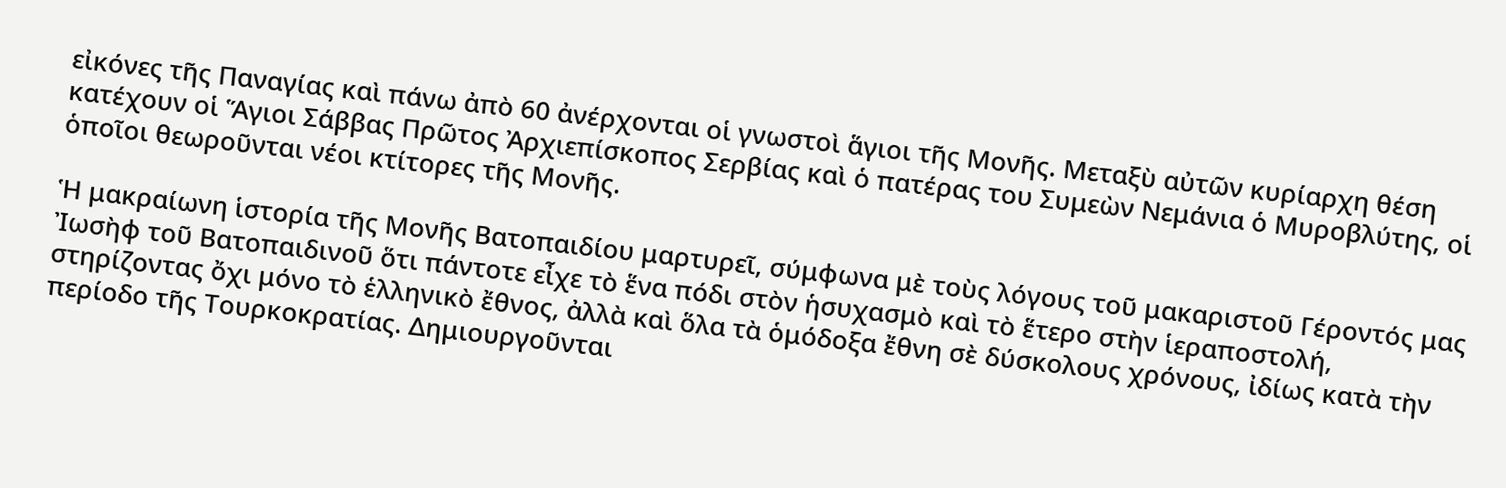εἰκόνες τῆς Παναγίας καὶ πάνω ἀπὸ 60 ἀνέρχονται οἱ γνωστοὶ ἅγιοι τῆς Μονῆς. Μεταξὺ αὐτῶν κυρίαρχη θέση κατέχουν οἱ Ἅγιοι Σάββας Πρῶτος Ἀρχιεπίσκοπος Σερβίας καὶ ὁ πατέρας του Συμεὼν Νεμάνια ὁ Μυροβλύτης, οἱ ὁποῖοι θεωροῦνται νέοι κτίτορες τῆς Μονῆς.

Ἡ μακραίωνη ἱστορία τῆς Μονῆς Βατοπαιδίου μαρτυρεῖ, σύμφωνα μὲ τοὺς λόγους τοῦ μακαριστοῦ Γέροντός μας Ἰωσὴφ τοῦ Βατοπαιδινοῦ ὅτι πάντοτε εἶχε τὸ ἕνα πόδι στὸν ἡσυχασμὸ καὶ τὸ ἕτερο στὴν ἱεραποστολή, στηρίζοντας ὄχι μόνο τὸ ἑλληνικὸ ἔθνος, ἀλλὰ καὶ ὅλα τὰ ὁμόδοξα ἔθνη σὲ δύσκολους χρόνους, ἰδίως κατὰ τὴν περίοδο τῆς Τουρκοκρατίας. Δημιουργοῦνται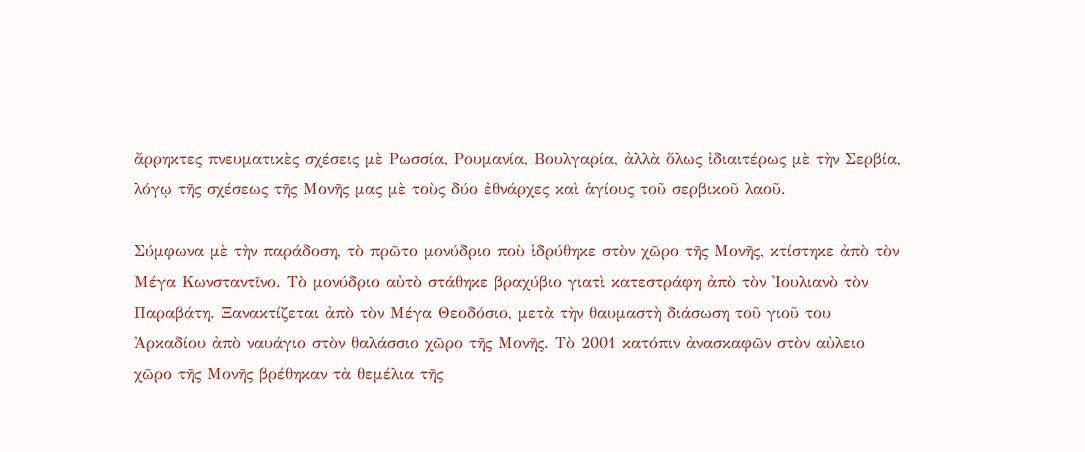ἄρρηκτες πνευματικὲς σχέσεις μὲ Ρωσσία, Ρουμανία, Βουλγαρία, ἀλλὰ ὅλως ἰδιαιτέρως μὲ τὴν Σερβία, λόγῳ τῆς σχέσεως τῆς Μονῆς μας μὲ τοὺς δύο ἐθνάρχες καὶ ἁγίους τοῦ σερβικοῦ λαοῦ.

Σύμφωνα μὲ τὴν παράδοση, τὸ πρῶτο μονύδριο ποὺ ἱδρύθηκε στὸν χῶρο τῆς Μονῆς, κτίστηκε ἀπὸ τὸν Μέγα Κωνσταντῖνο. Τὸ μονύδριο αὐτὸ στάθηκε βραχύβιο γιατὶ κατεστράφη ἀπὸ τὸν Ἰουλιανὸ τὸν Παραβάτη. Ξανακτίζεται ἀπὸ τὸν Μέγα Θεοδόσιο, μετὰ τὴν θαυμαστὴ διάσωση τοῦ γιοῦ του Ἀρκαδίου ἀπὸ ναυάγιο στὸν θαλάσσιο χῶρο τῆς Μονῆς. Τὸ 2001 κατόπιν ἀνασκαφῶν στὸν αὐλειο χῶρο τῆς Μονῆς βρέθηκαν τὰ θεμέλια τῆς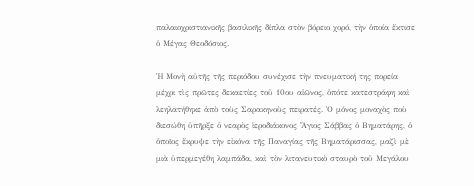παλαιοχριστιανικῆς βασιλικῆς δίπλα στὸν βόρειο χορό, τὴν ὁποία ἔκτισε ὁ Μέγας Θεοδόσιος.

Ἡ Μονὴ αὐτῆς τῆς περιόδου συνέχισε τὴν πνευματική της πορεία μέχρι τὶς πρῶτες δεκαετίες τοῦ 10ου αἰῶνος, ὁπότε κατεστράφη καὶ λεηλατήθηκε ἀπὸ τοὺς Σαρακηνοὺς πειρατές. Ὁ μόνος μοναχὸς ποὺ διεσώθη ὑπῆρξε ὁ νεαρὸς ἱεροδιάκονος Ἅγιος Σάββας ὁ Βηματάρης, ὁ ὁποῖος ἔκρυψε τὴν εἰκόνα τῆς Παναγίας τῆς Βηματάρισσας, μαζὶ μὲ μιὰ ὑπερμεγέθη λαμπάδα, καὶ τὸν λιτανευτικὸ σταυρὸ τοῦ Μεγάλου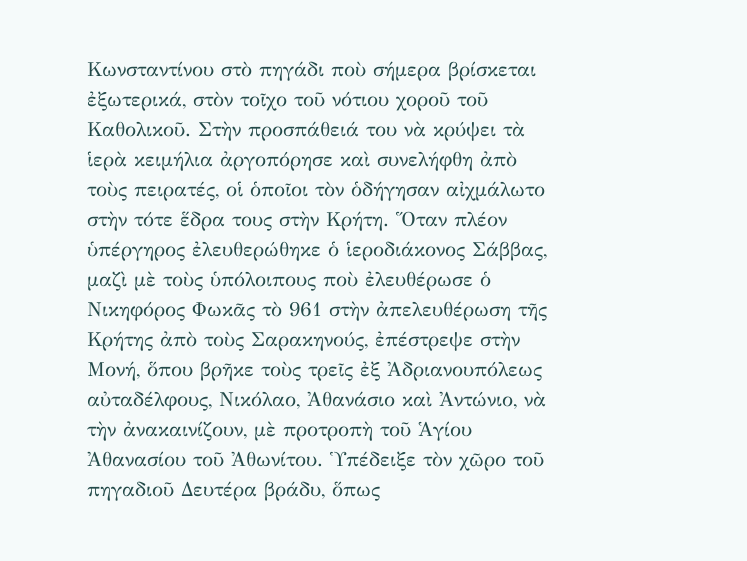Κωνσταντίνου στὸ πηγάδι ποὺ σήμερα βρίσκεται ἐξωτερικά, στὸν τοῖχο τοῦ νότιου χοροῦ τοῦ Καθολικοῦ. Στὴν προσπάθειά του νὰ κρύψει τὰ ἱερὰ κειμήλια ἀργοπόρησε καὶ συνελήφθη ἀπὸ τοὺς πειρατές, οἱ ὁποῖοι τὸν ὁδήγησαν αἰχμάλωτο στὴν τότε ἕδρα τους στὴν Κρήτη. Ὅταν πλέον ὑπέργηρος ἐλευθερώθηκε ὁ ἱεροδιάκονος Σάββας, μαζὶ μὲ τοὺς ὑπόλοιπους ποὺ ἐλευθέρωσε ὁ Νικηφόρος Φωκᾶς τὸ 961 στὴν ἀπελευθέρωση τῆς Κρήτης ἀπὸ τοὺς Σαρακηνούς, ἐπέστρεψε στὴν Μονή, ὅπου βρῆκε τοὺς τρεῖς ἐξ Ἀδριανουπόλεως αὐταδέλφους, Νικόλαο, Ἀθανάσιο καὶ Ἀντώνιο, νὰ τὴν ἀνακαινίζουν, μὲ προτροπὴ τοῦ Ἁγίου Ἀθανασίου τοῦ Ἀθωνίτου. Ὑπέδειξε τὸν χῶρο τοῦ πηγαδιοῦ Δευτέρα βράδυ, ὅπως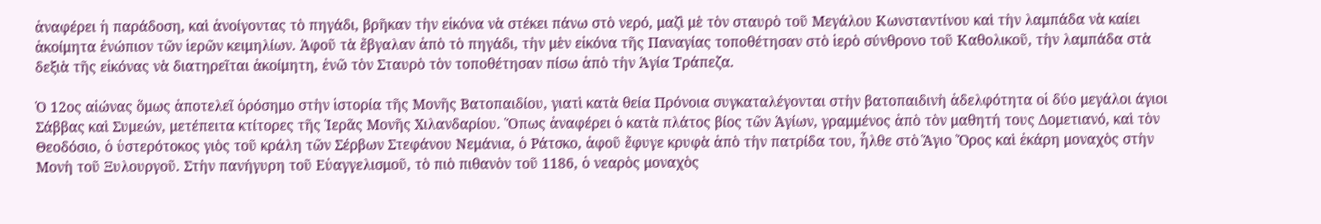ἀναφέρει ἡ παράδοση, καὶ ἀνοίγοντας τὸ πηγάδι, βρῆκαν τὴν εἰκόνα νὰ στέκει πάνω στὸ νερό, μαζὶ μὲ τὸν σταυρὸ τοῦ Μεγάλου Κωνσταντίνου καὶ τὴν λαμπάδα νὰ καίει ἀκοίμητα ἐνώπιον τῶν ἱερῶν κειμηλίων. Ἀφοῦ τὰ ἔβγαλαν ἀπὸ τὸ πηγάδι, τὴν μὲν εἰκόνα τῆς Παναγίας τοποθέτησαν στὸ ἱερὸ σύνθρονο τοῦ Καθολικοῦ, τὴν λαμπάδα στὰ δεξιὰ τῆς εἰκόνας νὰ διατηρεῖται ἀκοίμητη, ἐνῶ τὸν Σταυρὸ τὸν τοποθέτησαν πίσω ἀπὸ τὴν Ἁγία Τράπεζα.

Ὁ 12ος αἰώνας ὅμως ἀποτελεῖ ὁρόσημο στὴν ἱστορία τῆς Μονῆς Βατοπαιδίου, γιατὶ κατὰ θεία Πρόνοια συγκαταλέγονται στὴν βατοπαιδινὴ ἀδελφότητα οἱ δύο μεγάλοι άγιοι Σάββας καὶ Συμεών, μετέπειτα κτίτορες τῆς Ἱερᾶς Μονῆς Χιλανδαρίου. Ὅπως ἀναφέρει ὁ κατὰ πλάτος βίος τῶν Ἁγίων, γραμμένος ἀπὸ τὸν μαθητή τους Δομετιανό, καὶ τὸν Θεοδόσιο, ὁ ὑστερότοκος γιὸς τοῦ κράλη τῶν Σέρβων Στεφάνου Νεμάνια, ὁ Ράτσκο, ἀφοῦ ἔφυγε κρυφὰ ἀπὸ τὴν πατρίδα του, ἦλθε στὸ Ἅγιο Ὄρος καὶ ἐκάρη μοναχὸς στὴν Μονὴ τοῦ Ξυλουργοῦ. Στὴν πανήγυρη τοῦ Εὐαγγελισμοῦ, τὸ πιὸ πιθανὸν τοῦ 1186, ὁ νεαρὸς μοναχὸς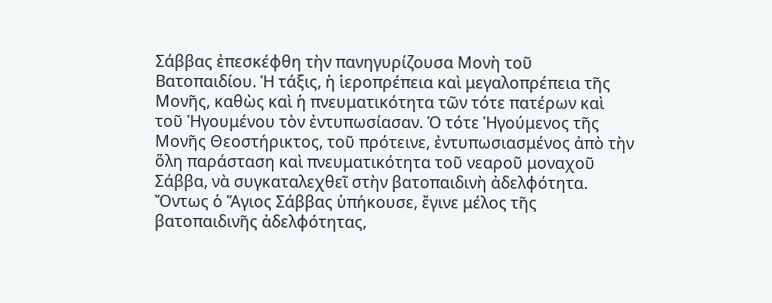Σάββας ἐπεσκέφθη τὴν πανηγυρίζουσα Μονὴ τοῦ Βατοπαιδίου. Ἡ τάξις, ἡ ἱεροπρέπεια καὶ μεγαλοπρέπεια τῆς Μονῆς, καθὼς καὶ ἡ πνευματικότητα τῶν τότε πατέρων καὶ τοῦ Ἡγουμένου τὸν ἐντυπωσίασαν. Ὁ τότε Ἡγούμενος τῆς Μονῆς Θεοστήρικτος, τοῦ πρότεινε, ἐντυπωσιασμένος ἀπὸ τὴν ὅλη παράσταση καὶ πνευματικότητα τοῦ νεαροῦ μοναχοῦ Σάββα, νὰ συγκαταλεχθεῖ στὴν βατοπαιδινὴ ἀδελφότητα. Ὄντως ὁ Ἅγιος Σάββας ὑπήκουσε, ἔγινε μέλος τῆς βατοπαιδινῆς ἀδελφότητας,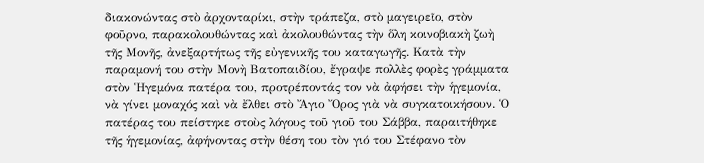διακονώντας στὸ ἀρχονταρίκι, στὴν τράπεζα, στὸ μαγειρεῖο, στὸν φοῦρνο, παρακολουθώντας καὶ ἀκολουθώντας τὴν ὅλη κοινοβιακὴ ζωὴ τῆς Μονῆς, ἀνεξαρτήτως τῆς εὐγενικῆς του καταγωγῆς. Κατὰ τὴν παραμονή του στὴν Μονὴ Βατοπαιδίου, ἔγραψε πολλὲς φορὲς γράμματα στὸν Ἡγεμόνα πατέρα του, προτρέποντάς τον νὰ ἀφήσει τὴν ἡγεμονία, νὰ γίνει μοναχός καὶ νὰ ἔλθει στὸ Ἄγιο Ὄρος γιὰ νὰ συγκατοικήσουν. Ὁ πατέρας του πείστηκε στοὺς λόγους τοῦ γιοῦ του Σάββα, παραιτήθηκε τῆς ἡγεμονίας, ἀφήνοντας στὴν θέση του τὸν γιό του Στέφανο τὸν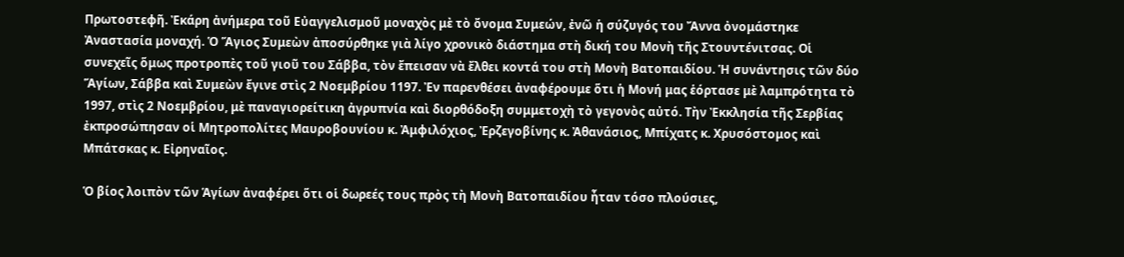Πρωτοστεφῆ. Ἐκάρη ἀνήμερα τοῦ Εὐαγγελισμοῦ μοναχὸς μὲ τὸ ὄνομα Συμεών, ἐνῶ ἡ σύζυγός του Ἄννα ὀνομάστηκε Ἀναστασία μοναχή. Ὁ Ἅγιος Συμεὼν ἀποσύρθηκε γιὰ λίγο χρονικὸ διάστημα στὴ δική του Μονὴ τῆς Στουντένιτσας. Οἱ συνεχεῖς ὅμως προτροπὲς τοῦ γιοῦ του Σάββα, τὸν ἔπεισαν νὰ ἔλθει κοντά του στὴ Μονὴ Βατοπαιδίου. Ἡ συνάντησις τῶν δύο Ἅγίων, Σάββα καὶ Συμεὼν ἔγινε στὶς 2 Νοεμβρίου 1197. Ἐν παρενθέσει ἀναφέρουμε ὅτι ἡ Μονή μας ἑόρτασε μὲ λαμπρότητα τὸ 1997, στὶς 2 Νοεμβρίου, μὲ παναγιορείτικη ἀγρυπνία καὶ διορθόδοξη συμμετοχὴ τὸ γεγονὸς αὐτό. Τὴν Ἐκκλησία τῆς Σερβίας ἐκπροσώπησαν οἱ Μητροπολίτες Μαυροβουνίου κ. Ἀμφιλόχιος, Ἐρζεγοβίνης κ. Ἀθανάσιος, Μπίχατς κ. Χρυσόστομος καὶ Μπάτσκας κ. Εἰρηναῖος.

Ὁ βίος λοιπὸν τῶν Ἁγίων ἀναφέρει ὅτι οἱ δωρεές τους πρὸς τὴ Μονὴ Βατοπαιδίου ἦταν τόσο πλούσιες,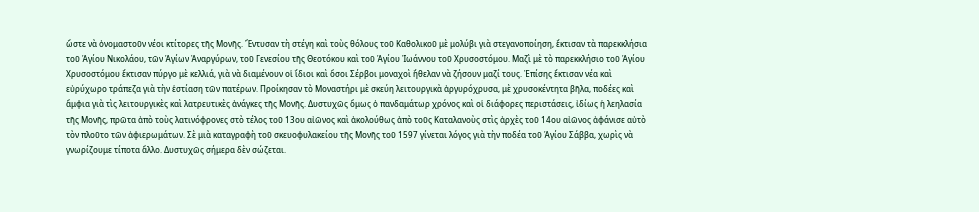ὥστε νὰ ὀνομαστοῦν νέοι κτίτορες τῆς Μονῆς. Ἔντυσαν τὴ στέγη καὶ τοὺς θόλους τοῦ Καθολικοῦ μὲ μολύβι γιὰ στεγανοποίηση, ἔκτισαν τὰ παρεκκλήσια τοῦ Ἁγίου Νικολάου, τῶν Ἁγίων Ἀναργύρων, τοῦ Γενεσίου τῆς Θεοτόκου καὶ τοῦ Ἁγίου Ἰωάννου τοῦ Χρυσοστόμου. Μαζὶ μὲ τὸ παρεκκλήσιο τοῦ Ἁγίου Χρυσοστόμου ἔκτισαν πύργο μὲ κελλιά, γιὰ νὰ διαμένουν οἱ ἴδιοι καὶ ὅσοι Σέρβοι μοναχοὶ ἤθελαν νὰ ζήσουν μαζί τους. Ἐπίσης ἔκτισαν νέα καὶ εὐρύχωρο τράπεζα γιὰ τὴν ἑστίαση τῶν πατέρων. Προίκησαν τὸ Μοναστήρι μὲ σκεύη λειτουργικὰ ἀργυρόχρυσα, μὲ χρυσοκέντητα βῆλα, ποδέες καὶ ἄμφια γιὰ τὶς λειτουργικὲς καὶ λατρευτικὲς ἀνάγκες τῆς Μονῆς. Δυστυχῶς ὅμως ὁ πανδαμάτωρ χρόνος καὶ οἱ διάφορες περιστάσεις, ἰδίως ἡ λεηλασία τῆς Μονῆς, πρῶτα ἀπὸ τοὺς λατινόφρονες στὸ τέλος τοῦ 13ου αἰῶνος καὶ ἀκολούθως ἀπὸ τοῦς Καταλανοὺς στὶς ἀρχὲς τοῦ 14ου αἰῶνος ἀφάνισε αὐτὸ τὸν πλοῦτο τῶν ἀφιερωμάτων. Σὲ μιὰ καταγραφὴ τοῦ σκευοφυλακείου τῆς Μονῆς τοῦ 1597 γίνεται λόγος γιὰ τὴν ποδέα τοῦ Ἁγίου Σάββα, χωρὶς νὰ γνωρίζουμε τίποτα ἄλλο. Δυστυχῶς σήμερα δὲν σώζεται.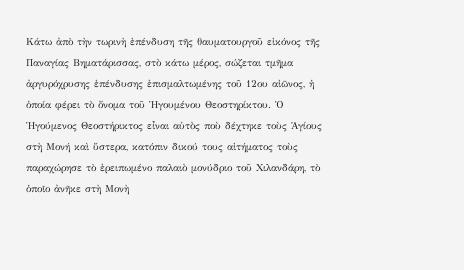Κάτω ἀπὸ τὴν τωρινὴ ἐπένδυση τῆς θαυματουργοῦ εἰκόνος τῆς Παναγίας Βηματάρισσας, στὸ κάτω μέρος, σώζεται τμῆμα ἀργυρόχρυσης ἐπένδυσης ἐπισμαλτωμένης τοῦ 12ου αἰῶνος, ἡ ὁποία φέρει τὸ ὄνομα τοῦ Ἡγουμένου Θεοστηρίκτου. Ὁ Ἡγούμενος Θεοστήρικτος εἶναι αὐτὸς ποὺ δέχτηκε τοὺς Ἁγίους στὴ Μονή καὶ ὕστερα, κατόπιν δικού τους αἰτήματος τοὺς παραχώρησε τὸ ἐρειπωμένο παλαιὸ μονύδριο τοῦ Χιλανδάρη, τὸ ὁποῖο ἀνῆκε στὴ Μονὴ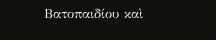Βατοπαιδίου καὶ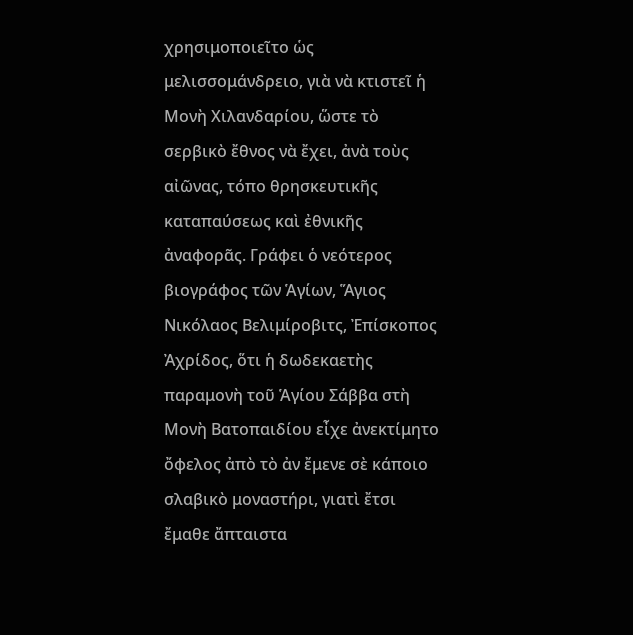χρησιμοποιεῖτο ὡς μελισσομάνδρειο, γιὰ νὰ κτιστεῖ ἡ Μονὴ Χιλανδαρίου, ὥστε τὸ σερβικὸ ἔθνος νὰ ἔχει, ἀνὰ τοὺς αἰῶνας, τόπο θρησκευτικῆς καταπαύσεως καὶ ἐθνικῆς ἀναφορᾶς. Γράφει ὁ νεότερος βιογράφος τῶν Ἁγίων, Ἅγιος Νικόλαος Βελιμίροβιτς, Ἐπίσκοπος Ἀχρίδος, ὅτι ἡ δωδεκαετὴς παραμονὴ τοῦ Ἁγίου Σάββα στὴ Μονὴ Βατοπαιδίου εἶχε ἀνεκτίμητο ὄφελος ἀπὸ τὸ ἀν ἔμενε σὲ κάποιο σλαβικὸ μοναστήρι, γιατὶ ἔτσι ἔμαθε ἄπταιστα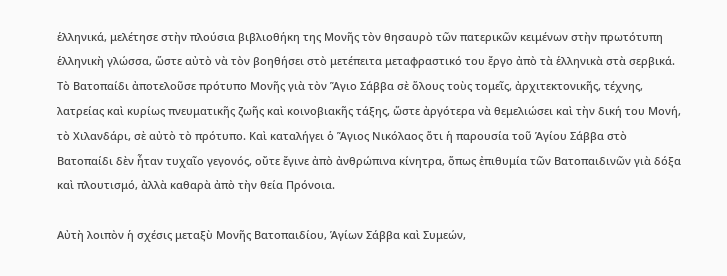ἑλληνικά, μελέτησε στὴν πλούσια βιβλιοθήκη της Μονῆς τὸν θησαυρὸ τῶν πατερικῶν κειμένων στὴν πρωτότυπη ἑλληνικὴ γλώσσα, ὥστε αὐτὸ νὰ τὸν βοηθήσει στὸ μετέπειτα μεταφραστικό του ἔργο ἀπὸ τὰ ἑλληνικὰ στὰ σερβικά. Τὸ Βατοπαίδι ἀποτελοῦσε πρότυπο Μονῆς γιὰ τὸν Ἅγιο Σάββα σὲ ὅλους τοὺς τομεῖς, ἀρχιτεκτονικῆς, τέχνης, λατρείας καὶ κυρίως πνευματικῆς ζωῆς καὶ κοινοβιακῆς τάξης, ὥστε ἀργότερα νὰ θεμελιώσει καὶ τὴν δική του Μονή, τὸ Χιλανδάρι, σὲ αὐτὸ τὸ πρότυπο. Καὶ καταλήγει ὁ Ἅγιος Νικόλαος ὅτι ἡ παρουσία τοῦ Ἁγίου Σάββα στὸ Βατοπαίδι δὲν ἦταν τυχαῖο γεγονός, οὔτε ἔγινε ἀπὸ ἀνθρώπινα κίνητρα, ὅπως ἐπιθυμία τῶν Βατοπαιδινῶν γιὰ δόξα καὶ πλουτισμό, ἀλλὰ καθαρὰ ἀπὸ τὴν θεία Πρόνοια.

Αὐτὴ λοιπὸν ἡ σχέσις μεταξὺ Μονῆς Βατοπαιδίου, Ἁγίων Σάββα καὶ Συμεών,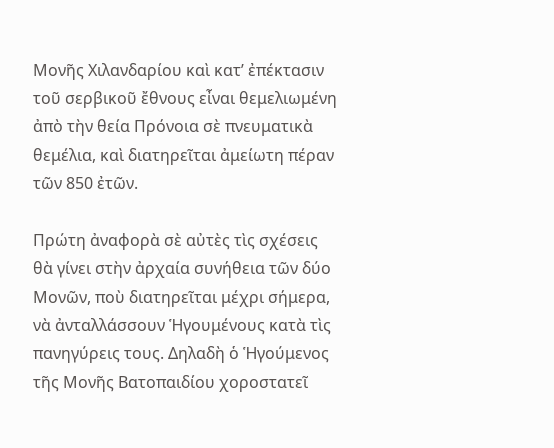Μονῆς Χιλανδαρίου καὶ κατ’ ἐπέκτασιν τοῦ σερβικοῦ ἔθνους εἶναι θεμελιωμένη ἀπὸ τὴν θεία Πρόνοια σὲ πνευματικὰ θεμέλια, καὶ διατηρεῖται ἀμείωτη πέραν τῶν 850 ἐτῶν.

Πρώτη ἀναφορὰ σὲ αὐτὲς τὶς σχέσεις θὰ γίνει στὴν ἀρχαία συνήθεια τῶν δύο Μονῶν, ποὺ διατηρεῖται μέχρι σήμερα, νὰ ἀνταλλάσσουν Ἡγουμένους κατὰ τὶς πανηγύρεις τους. Δηλαδὴ ὁ Ἡγούμενος τῆς Μονῆς Βατοπαιδίου χοροστατεῖ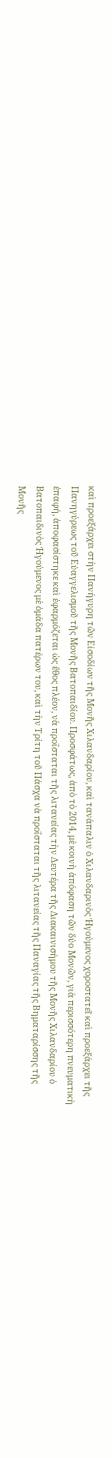καὶ προεξάρχει στὴν Πανήγυρη τῶν Εἰσοδίων τῆς Μονῆς Χιλανδαρίου, καὶ τανάπαλιν ὁ Χιλανδαρινὸς Ἡγούμενος χοροστατεῖ καὶ προεξάρχει τῆς Πανηγύρεως τοῦ Εὐαγγελισμοῦ τῆς Μονῆς Βατοπαιδίου. Προσφάτως, ἀπὸ τὸ 2014, μὲ κοινὴ ἀπόφαση τῶν δύο Μονῶν, γιὰ περισσότερη πνευματικὴ ἐπαφή, ἀποφασίστηκε καὶ ἐφαρμόζεται ὡς ἔθος πλέον, νὰ προΐσταται τῆς λιτανείας τὴν Δευτέρα τῆς Διακαινισήμου τῆς Μονῆς Χιλανδαρίου ὁ Βατοπαιδινὸς Ἡγούμενος μὲ ὁμάδα πατέρων του, καὶ τὴν Τρίτη τοῦ Πάσχα νὰ προΐσταται τῆς λιτανείας τῆς Παναγίας τῆς Βηματαρίσσης τῆς Μονῆς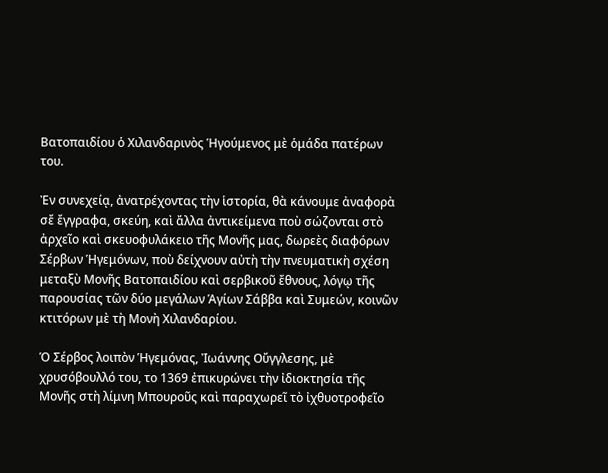Βατοπαιδίου ὁ Χιλανδαρινὸς Ἡγούμενος μὲ ὁμάδα πατέρων του.

Ἐν συνεχείᾳ, ἀνατρέχοντας τὴν ἱστορία, θὰ κάνουμε ἀναφορὰ σἔ ἔγγραφα, σκεύη, καὶ ἄλλα ἀντικείμενα ποὺ σώζονται στὸ ἀρχεῖο καὶ σκευοφυλάκειο τῆς Μονῆς μας, δωρεὲς διαφόρων Σέρβων Ἡγεμόνων, ποὺ δείχνουν αὐτὴ τὴν πνευματικὴ σχέση μεταξὺ Μονῆς Βατοπαιδίου καὶ σερβικοῦ ἔθνους, λόγῳ τῆς παρουσίας τῶν δύο μεγάλων Ἁγίων Σάββα καὶ Συμεών, κοινῶν κτιτόρων μὲ τὴ Μονὴ Χιλανδαρίου.

Ὁ Σέρβος λοιπὸν Ἡγεμόνας, Ἰωάννης Οὔγγλεσης, μὲ χρυσόβουλλό του, το 1369 ἐπικυρώνει τὴν ἰδιοκτησία τῆς Μονῆς στὴ λίμνη Μπουροῦς καὶ παραχωρεῖ τὸ ἰχθυοτροφεῖο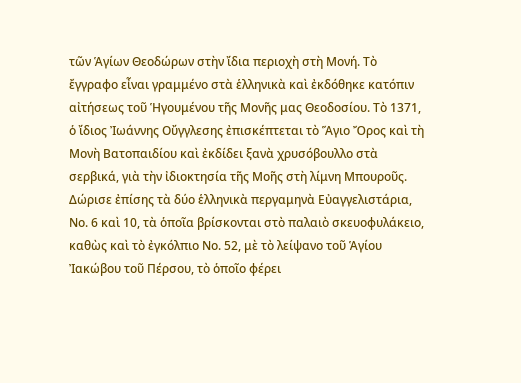τῶν Ἁγίων Θεοδώρων στὴν ἴδια περιοχὴ στὴ Μονή. Τὸ ἔγγραφο εἶναι γραμμένο στὰ ἑλληνικὰ καὶ ἐκδόθηκε κατόπιν αἰτήσεως τοῦ Ἡγουμένου τῆς Μονῆς μας Θεοδοσίου. Τὸ 1371, ὁ ἴδιος Ἰωάννης Οὔγγλεσης ἐπισκέπτεται τὸ Ἅγιο Ὄρος καὶ τὴ Μονὴ Βατοπαιδίου καὶ ἐκδίδει ξανὰ χρυσόβουλλο στὰ σερβικά, γιὰ τὴν ἰδιοκτησία τῆς Μοῆς στὴ λίμνη Μπουροῦς. Δώρισε ἐπίσης τὰ δύο ἑλληνικὰ περγαμηνὰ Εὐαγγελιστάρια, Νο. 6 καὶ 10, τὰ ὁποῖα βρίσκονται στὸ παλαιὸ σκευοφυλάκειο, καθὼς καὶ τὸ ἐγκόλπιο Νο. 52, μὲ τὸ λείψανο τοῦ Ἁγίου Ἰακώβου τοῦ Πέρσου, τὸ ὁποῖο φέρει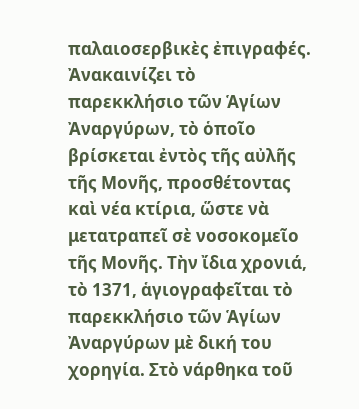παλαιοσερβικὲς ἐπιγραφές. Ἀνακαινίζει τὸ παρεκκλήσιο τῶν Ἁγίων Ἀναργύρων, τὸ ὁποῖο βρίσκεται ἐντὸς τῆς αὐλῆς τῆς Μονῆς, προσθέτοντας καὶ νέα κτίρια, ὥστε νὰ μετατραπεῖ σὲ νοσοκομεῖο τῆς Μονῆς. Τὴν ἴδια χρονιά, τὸ 1371, ἁγιογραφεῖται τὸ παρεκκλήσιο τῶν Ἁγίων Ἀναργύρων μὲ δική του χορηγία. Στὸ νάρθηκα τοῦ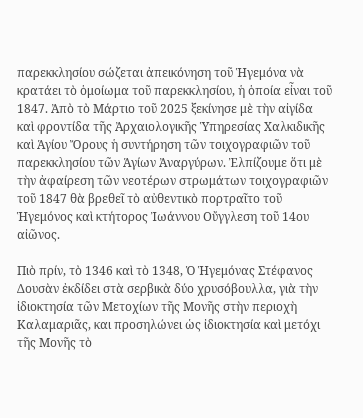παρεκκλησίου σώζεται ἀπεικόνηση τοῦ Ἡγεμόνα νὰ κρατάει τὸ ὁμοίωμα τοῦ παρεκκλησίου, ἡ ὁποία εἶναι τοῦ 1847. Ἀπὸ τὸ Μάρτιο τοῦ 2025 ξεκίνησε μὲ τὴν αἰγίδα καὶ φροντίδα τῆς Ἀρχαιολογικῆς Ὑπηρεσίας Χαλκιδικῆς καὶ Ἁγίου Ὄρους ἡ συντήρηση τῶν τοιχογραφιῶν τοῦ παρεκκλησίου τῶν Ἁγίων Ἀναργύρων. Ἐλπίζουμε ὅτι μὲ τὴν ἀφαίρεση τῶν νεοτέρων στρωμάτων τοιχογραφιῶν τοῦ 1847 θὰ βρεθεῖ τὸ αὐθεντικὸ πορτραῖτο τοῦ Ἡγεμόνος καὶ κτήτορος Ἰωάννου Οὔγγλεση τοῦ 14ου αἰῶνος.

Πιὸ πρίν, τὸ 1346 καὶ τὸ 1348, Ὁ Ἡγεμόνας Στέφανος Δουσὰν ἐκδίδει στὰ σερβικὰ δύο χρυσόβουλλα, γιὰ τὴν ἰδιοκτησία τῶν Μετοχίων τῆς Μονῆς στὴν περιοχὴ Καλαμαριᾶς, και προσηλώνει ὡς ἰδιοκτησία καὶ μετόχι τῆς Μονῆς τὸ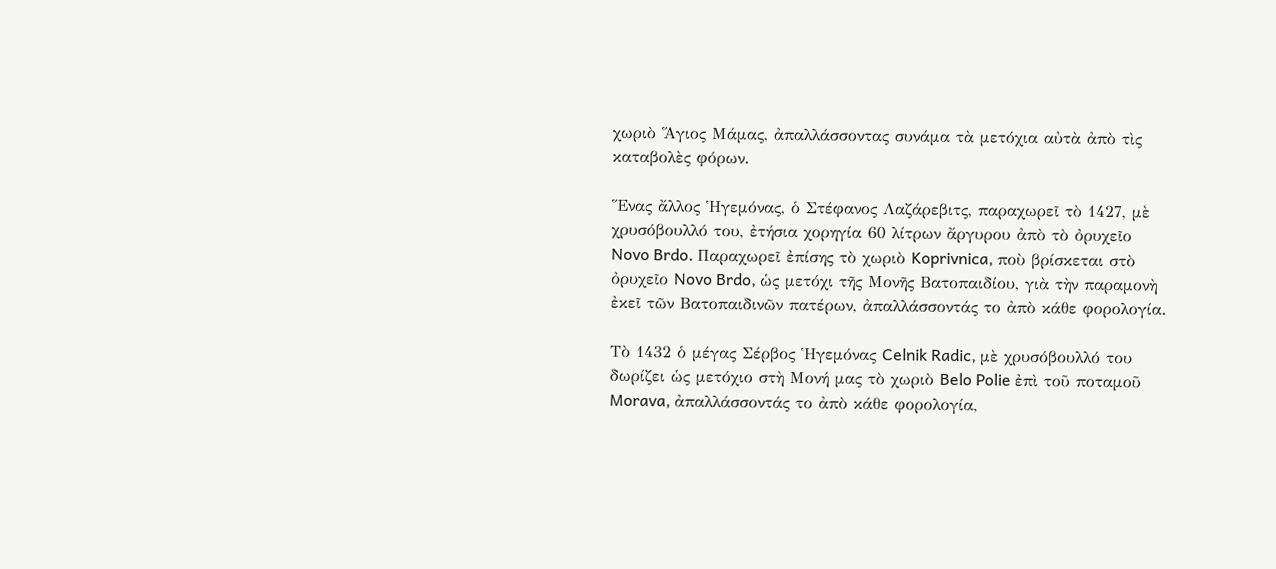χωριὸ Ἅγιος Μάμας, ἀπαλλάσσοντας συνάμα τὰ μετόχια αὐτὰ ἀπὸ τὶς καταβολὲς φόρων.

Ἕνας ἄλλος Ἡγεμόνας, ὁ Στέφανος Λαζάρεβιτς, παραχωρεῖ τὸ 1427, μὲ χρυσόβουλλό του, ἐτήσια χορηγία 60 λίτρων ἄργυρου ἀπὸ τὸ ὀρυχεῖο Novo Brdo. Παραχωρεῖ ἐπίσης τὸ χωριὸ Koprivnica, ποὺ βρίσκεται στὸ ὀρυχεῖο Novo Brdo, ὡς μετόχι τῆς Μονῆς Βατοπαιδίου, γιὰ τὴν παραμονὴ ἐκεῖ τῶν Βατοπαιδινῶν πατέρων, ἀπαλλάσσοντάς το ἀπὸ κάθε φορολογία.

Τὸ 1432 ὁ μέγας Σέρβος Ἡγεμόνας Celnik Radic, μὲ χρυσόβουλλό του δωρίζει ὡς μετόχιο στὴ Μονή μας τὸ χωριὸ Belo Polie ἐπὶ τοῦ ποταμοῦ Morava, ἀπαλλάσσοντάς το ἀπὸ κάθε φορολογία,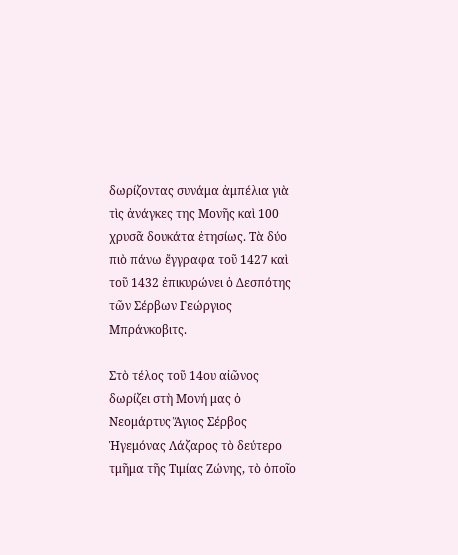δωρίζοντας συνάμα ἀμπέλια γιὰ τὶς ἀνάγκες της Μονῆς καὶ 100 χρυσᾶ δουκάτα ἐτησίως. Τὰ δύο πιὸ πάνω ἔγγραφα τοῦ 1427 καὶ τοῦ 1432 ἐπικυρώνει ὁ Δεσπότης τῶν Σέρβων Γεώργιος Μπράνκοβιτς.

Στὸ τέλος τοῦ 14ου αἰῶνος δωρίζει στὴ Μονή μας ὁ Νεομάρτυς Ἅγιος Σέρβος Ἡγεμόνας Λάζαρος τὸ δεύτερο τμῆμα τῆς Τιμίας Ζώνης, τὸ ὁποῖο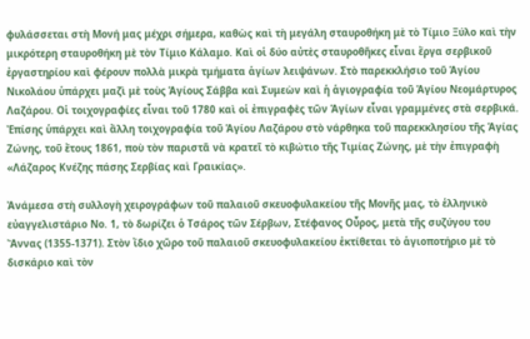φυλάσσεται στὴ Μονή μας μέχρι σήμερα, καθὼς καὶ τὴ μεγάλη σταυροθήκη μὲ τὸ Τίμιο Ξύλο καὶ τὴν μικρότερη σταυροθήκη μὲ τὸν Τίμιο Κάλαμο. Καὶ οἱ δύο αὐτὲς σταυροθῆκες εἶναι ἔργα σερβικοῦ ἐργαστηρίου καὶ φέρουν πολλὰ μικρὰ τμήματα ἁγίων λειψάνων. Στὸ παρεκκλήσιο τοῦ Ἁγίου Νικολάου ὑπάρχει μαζὶ μὲ τοὺς Ἁγίους Σάββα καὶ Συμεὼν καὶ ἡ ἁγιογραφία τοῦ Ἁγίου Νεομάρτυρος Λαζάρου. Οἱ τοιχογραφίες εἶναι τοῦ 1780 καὶ οἱ ἐπιγραφὲς τῶν Ἁγίων εἶναι γραμμένες στὰ σερβικά. Ἐπίσης ὑπάρχει καὶ ἄλλη τοιχογραφία τοῦ Ἁγίου Λαζάρου στὸ νάρθηκα τοῦ παρεκκλησίου τῆς Ἁγίας Ζώνης, τοῦ ἔτους 1861, ποὺ τὸν παριστᾶ νὰ κρατεῖ τὸ κιβώτιο τῆς Τιμίας Ζώνης, μὲ τὴν ἐπιγραφὴ «Λάζαρος Κνέζης πάσης Σερβίας καὶ Γραικίας».

Ἀνάμεσα στὴ συλλογὴ χειρογράφων τοῦ παλαιοῦ σκευοφυλακείου τῆς Μονῆς μας, τὸ ἑλληνικὸ εὐαγγελιστάριο Νο. 1, τὸ δωρίζει ὁ Τσάρος τῶν Σέρβων, Στέφανος Οὖρος, μετὰ τῆς συζύγου του Ἄννας (1355-1371). Στὸν ἴδιο χῶρο τοῦ παλαιοῦ σκευοφυλακείου ἐκτίθεται τὸ ἁγιοποτήριο μὲ τὸ δισκάριο καὶ τὸν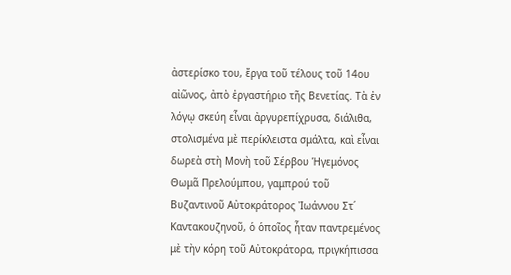ἀστερίσκο του, ἔργα τοῦ τέλους τοῦ 14ου αἰῶνος, ἀπὸ ἐργαστήριο τῆς Βενετίας. Τὰ ἐν λόγῳ σκεύη εἶναι ἀργυρεπίχρυσα, διάλιθα, στολισμένα μὲ περίκλειστα σμάλτα, καὶ εἶναι δωρεὰ στὴ Μονὴ τοῦ Σέρβου Ἡγεμόνος Θωμᾶ Πρελούμπου, γαμπρού τοῦ Βυζαντινοῦ Αὐτοκράτορος Ἰωάννου Στ΄ Καντακουζηνοῦ, ὁ ὁποῖος ἦταν παντρεμένος μὲ τὴν κόρη τοῦ Αὐτοκράτορα, πριγκήπισσα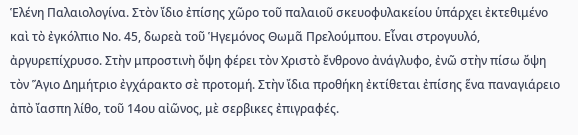Ἑλένη Παλαιολογίνα. Στὸν ἴδιο ἐπίσης χῶρο τοῦ παλαιοῦ σκευοφυλακείου ὑπάρχει ἐκτεθιμένο καὶ τὸ ἐγκόλπιο Νο. 45, δωρεὰ τοῦ Ἡγεμόνος Θωμᾶ Πρελούμπου. Εἶναι στρογυυλό, ἀργυρεπίχρυσο. Στὴν μπροστινὴ ὄψη φέρει τὸν Χριστὸ ἔνθρονο ἀνάγλυφο, ἐνῶ στὴν πίσω ὄψη τὸν Ἅγιο Δημήτριο ἐγχάρακτο σὲ προτομή. Στὴν ἴδια προθήκη ἐκτίθεται ἐπίσης ἕνα παναγιάρειο ἀπὸ ἴασπη λίθο, τοῦ 14ου αἰῶνος, μὲ σερβικες ἐπιγραφές.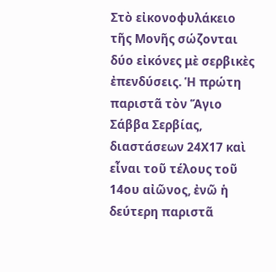Στὸ εἰκονοφυλάκειο τῆς Μονῆς σώζονται δύο εἰκόνες μὲ σερβικὲς ἐπενδύσεις. Ἡ πρώτη παριστᾶ τὸν Ἅγιο Σάββα Σερβίας, διαστάσεων 24Χ17 καὶ εἶναι τοῦ τέλους τοῦ 14ου αἰῶνος, ἐνῶ ἡ δεύτερη παριστᾶ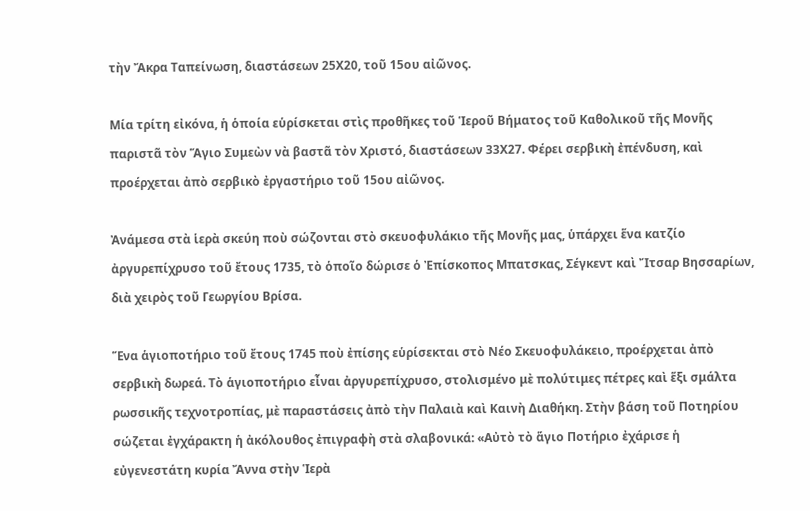τὴν Ἄκρα Ταπείνωση, διαστάσεων 25Χ20, τοῦ 15ου αἰῶνος.

Μία τρίτη εἰκόνα, ἡ ὁποία εὑρίσκεται στὶς προθῆκες τοῦ Ἱεροῦ Βήματος τοῦ Καθολικοῦ τῆς Μονῆς παριστᾶ τὸν Ἅγιο Συμεὼν νὰ βαστᾶ τὸν Χριστό, διαστάσεων 33Χ27. Φέρει σερβικὴ ἐπένδυση, καὶ προέρχεται ἀπὸ σερβικὸ ἐργαστήριο τοῦ 15ου αἰῶνος.

Ἀνάμεσα στὰ ἱερὰ σκεύη ποὺ σώζονται στὸ σκευοφυλάκιο τῆς Μονῆς μας, ὑπάρχει ἕνα κατζίο ἀργυρεπίχρυσο τοῦ ἔτους 1735, τὸ ὁποῖο δώρισε ὁ Ἐπίσκοπος Μπατσκας, Σέγκεντ καὶ Ἴτσαρ Βησσαρίων, διὰ χειρὸς τοῦ Γεωργίου Βρίσα.

Ἕνα ἁγιοποτήριο τοῦ ἔτους 1745 ποὺ ἐπίσης εὑρίσεκται στὸ Νέο Σκευοφυλάκειο, προέρχεται ἀπὸ σερβικὴ δωρεά. Τὸ ἁγιοποτήριο εἶναι ἀργυρεπίχρυσο, στολισμένο μὲ πολύτιμες πέτρες καὶ ἕξι σμάλτα ρωσσικῆς τεχνοτροπίας, μὲ παραστάσεις ἀπὸ τὴν Παλαιὰ καὶ Καινὴ Διαθήκη. Στὴν βάση τοῦ Ποτηρίου σώζεται ἐγχάρακτη ἡ ἀκόλουθος ἐπιγραφὴ στὰ σλαβονικά: «Αὐτὸ τὸ ἅγιο Ποτήριο ἐχάρισε ἡ εὐγενεστάτη κυρία Ἄννα στὴν Ἱερὰ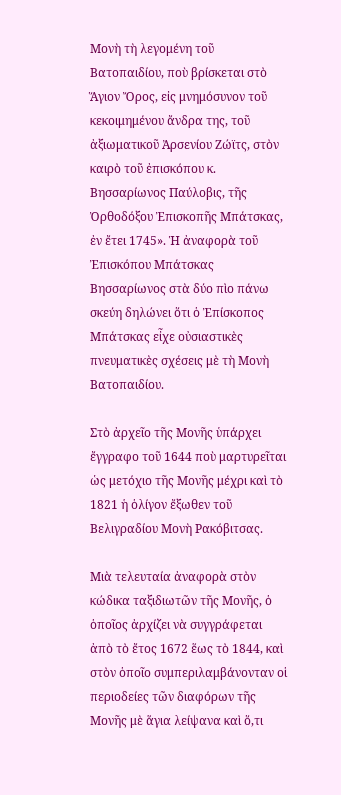Μονὴ τὴ λεγομένη τοῦ Βατοπαιδίου, ποὺ βρίσκεται στὸ Ἅγιον Ὄρος, εἰς μνημόσυνον τοῦ κεκοιμημένου ἄνδρα της, τοῦ ἀξιωματικοῦ Ἀρσενίου Ζώϊτς, στὸν καιρὸ τοῦ ἐπισκόπου κ. Βησσαρίωνος Παύλοβις, τῆς Ὀρθοδόξου Ἐπισκοπῆς Μπάτσκας, ἐν ἔτει 1745». Ἡ ἀναφορὰ τοῦ Ἐπισκόπου Μπάτσκας Βησσαρίωνος στὰ δύο πὶο πάνω σκεύη δηλώνει ὅτι ὁ Ἐπίσκοπος Μπάτσκας εἶχε οὐσιαστικὲς πνευματικὲς σχέσεις μὲ τὴ Μονὴ Βατοπαιδίου.

Στὸ ἀρχεῖο τῆς Μονῆς ὑπάρχει ἔγγραφο τοῦ 1644 ποὺ μαρτυρεῖται ὡς μετόχιο τῆς Μονῆς μέχρι καὶ τὸ 1821 ἡ ὁλίγον ἔξωθεν τοῦ Βελιγραδίου Μονὴ Ρακόβιτσας.

Μιὰ τελευταία ἀναφορὰ στὸν κώδικα ταξιδιωτῶν τῆς Μονῆς, ὁ ὁποῖος ἀρχίζει νὰ συγγράφεται ἀπὸ τὸ ἔτος 1672 ἕως τὸ 1844, καὶ στὸν ὁποῖο συμπεριλαμβάνονταν οἱ περιοδείες τῶν διαφόρων τῆς Μονῆς μὲ ἅγια λείψανα καὶ ὅ,τι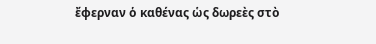ἔφερναν ὁ καθένας ὡς δωρεὲς στὸ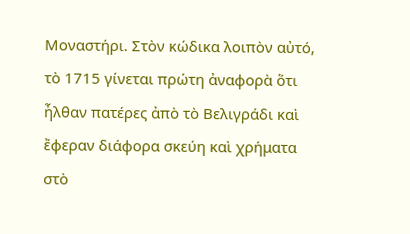Μοναστήρι. Στὸν κώδικα λοιπὸν αὐτό, τὸ 1715 γίνεται πρώτη ἀναφορὰ ὅτι ἦλθαν πατέρες ἀπὸ τὸ Βελιγράδι καὶ ἔφεραν διάφορα σκεύη καὶ χρήματα στὸ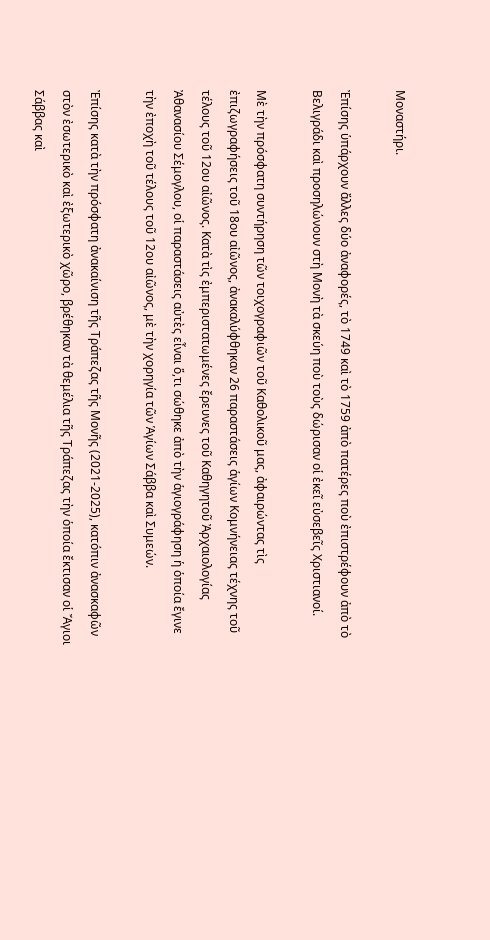Μοναστήρι.

Ἐπίσης ὑπάρχουν ἄλλες δύο ἀναφορές, τὸ 1749 καὶ τὸ 1759 ἀπὸ πατέρες ποὺ ἐπιστρέφουν ἀπὸ τὸ Βελιγράδι καὶ προσηλώνουν στὴ Μονὴ τὰ σκεύη ποὺ τοὺς δώρισαν οἱ ἐκεῖ εὐσεβεῖς Χριστιανοί.

Μὲ τὴν πρόσφατη συντήρηση τῶν τοιχογραφιῶν τοῦ Καθολικοῦ μας, ἀφαιρώντας τὶς ἐπιζωγραφήσεις τοῦ 18ου αἰῶνος, ἀνακαλύφθηκαν 26 παραστάσεις ἁγίων Κομνήνειας τέχνης τοῦ τέλους τοῦ 12ου αἰῶνος. Κατὰ τὶς ἐμπεριστατωμένες ἔρευνες τοῦ Καθηγητοῦ Ἀρχαιολογίας Ἀθανασίου Σέμογλου, οἱ παραστάσεις αὐτὲς εἶναι ὅ,τι σώθηκε ἀπὸ τὴν ἁγιογράφηση ἡ ὁποία ἔγινε τὴν ἐποχὴ τοῦ τέλους τοῦ 12ου αἰῶνος, μὲ τὴν χορηγία τῶν Ἁγίων Σάββα καὶ Συμεών.

Ἐπίσης κατὰ τὴν πρόσφατη ἀνακαίνιση τῆς Τράπεζας τῆς Μονῆς (2021-2025), κατόπιν ἀνασκαφῶν στὸν ἐσωτερικὸ καὶ ἐξωτερικὸ χῶρο, βρέθηκαν τὰ θεμέλια τῆς Τράπεζας τὴν ὁποία ἔκτισαν οἱ Ἄγιοι Σάββας καὶ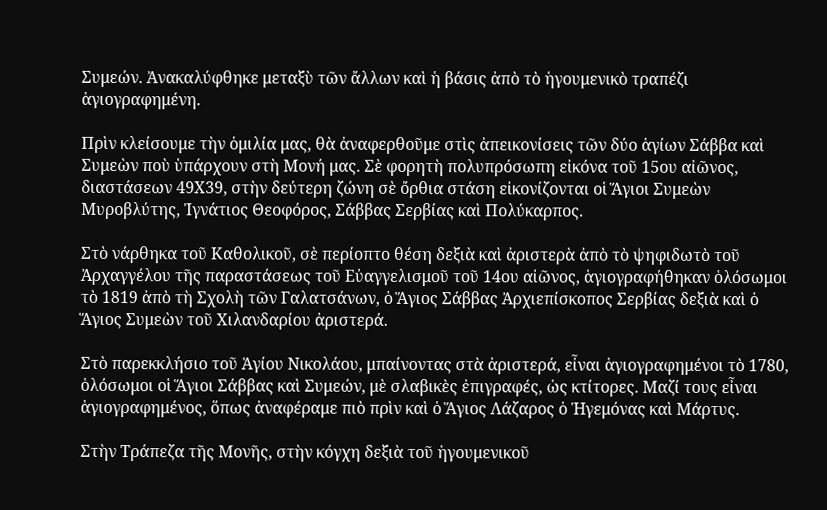Συμεών. Ἀνακαλύφθηκε μεταξὺ τῶν ἄλλων καὶ ἡ βάσις ἀπὸ τὸ ἡγουμενικὸ τραπέζι ἁγιογραφημένη.

Πρὶν κλείσουμε τὴν ὁμιλία μας, θὰ ἀναφερθοῦμε στὶς ἀπεικονίσεις τῶν δύο ἁγίων Σάββα καὶ Συμεὼν ποὺ ὑπάρχουν στὴ Μονή μας. Σὲ φορητὴ πολυπρόσωπη εἰκόνα τοῦ 15ου αἰῶνος, διαστάσεων 49Χ39, στὴν δεύτερη ζώνη σὲ ὄρθια στάση εἰκονίζονται οἱ Ἅγιοι Συμεὼν Μυροβλύτης, Ἰγνάτιος Θεοφόρος, Σάββας Σερβίας καὶ Πολύκαρπος.

Στὸ νάρθηκα τοῦ Καθολικοῦ, σὲ περίοπτο θέση δεξιὰ καὶ ἀριστερὰ ἀπὸ τὸ ψηφιδωτὸ τοῦ Ἀρχαγγέλου τῆς παραστάσεως τοῦ Εὐαγγελισμοῦ τοῦ 14ου αἰῶνος, ἁγιογραφήθηκαν ὁλόσωμοι τὸ 1819 ἀπὸ τὴ Σχολὴ τῶν Γαλατσάνων, ὁ Ἅγιος Σάββας Ἀρχιεπίσκοπος Σερβίας δεξιὰ καὶ ὁ Ἅγιος Συμεὼν τοῦ Χιλανδαρίου ἀριστερά.

Στὸ παρεκκλήσιο τοῦ Ἁγίου Νικολάου, μπαίνοντας στὰ ἀριστερά, εἶναι ἁγιογραφημένοι τὸ 1780, ὁλόσωμοι οἱ Ἅγιοι Σάββας καὶ Συμεών, μὲ σλαβικὲς ἐπιγραφές, ὡς κτίτορες. Μαζί τους εἶναι ἁγιογραφημένος, ὅπως ἀναφέραμε πιὸ πρὶν καὶ ὁ Ἅγιος Λάζαρος ὁ Ἡγεμόνας καὶ Μάρτυς.

Στὴν Τράπεζα τῆς Μονῆς, στὴν κόγχη δεξιὰ τοῦ ἡγουμενικοῦ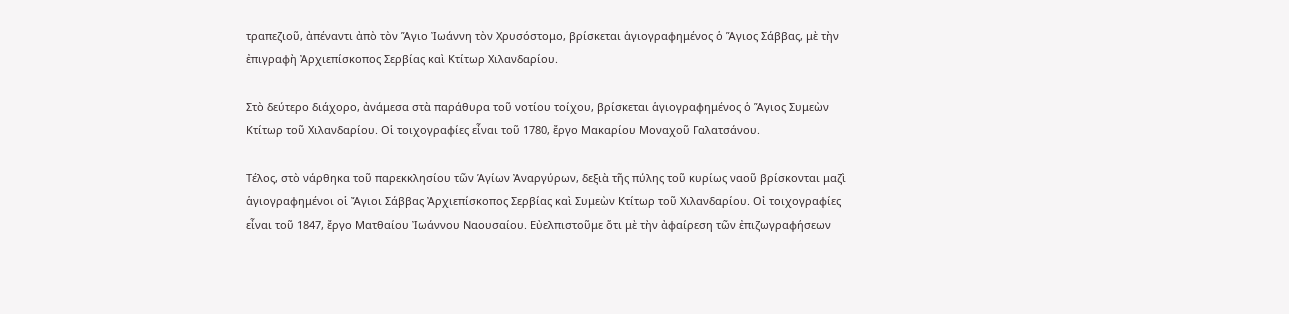τραπεζιοῦ, ἀπέναντι ἀπὸ τὸν Ἅγιο Ἰωάννη τὸν Χρυσόστομο, βρίσκεται ἁγιογραφημένος ὁ Ἅγιος Σάββας, μὲ τὴν ἐπιγραφὴ Ἀρχιεπίσκοπος Σερβίας καὶ Κτίτωρ Χιλανδαρίου.

Στὸ δεύτερο διάχορο, ἀνάμεσα στὰ παράθυρα τοῦ νοτίου τοίχου, βρίσκεται ἁγιογραφημένος ὁ Ἅγιος Συμεὼν Κτίτωρ τοῦ Χιλανδαρίου. Οἱ τοιχογραφίες εἶναι τοῦ 1780, ἔργο Μακαρίου Μοναχοῦ Γαλατσάνου.

Τέλος, στὸ νάρθηκα τοῦ παρεκκλησίου τῶν Ἁγίων Ἀναργύρων, δεξιὰ τῆς πύλης τοῦ κυρίως ναοῦ βρίσκονται μαζὶ ἁγιογραφημένοι οἱ Ἄγιοι Σάββας Ἀρχιεπίσκοπος Σερβίας καὶ Συμεὼν Κτίτωρ τοῦ Χιλανδαρίου. Οἰ τοιχογραφίες εἶναι τοῦ 1847, ἔργο Ματθαίου Ἰωάννου Ναουσαίου. Εὐελπιστοῦμε ὅτι μὲ τὴν ἀφαίρεση τῶν ἐπιζωγραφήσεων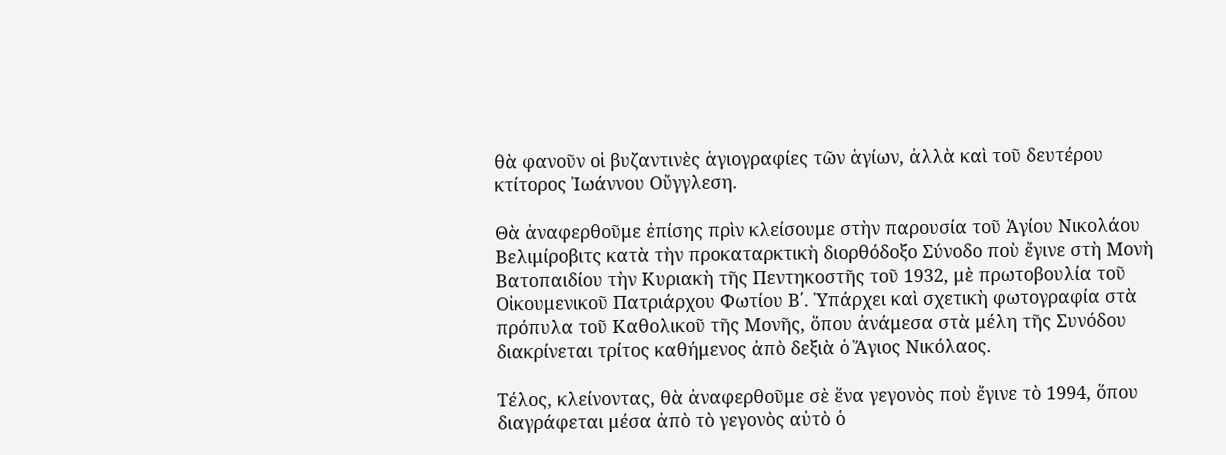θὰ φανοῦν οἱ βυζαντινὲς ἁγιογραφίες τῶν ἁγίων, ἀλλὰ καὶ τοῦ δευτέρου κτίτορος Ἰωάννου Οὔγγλεση.

Θὰ ἀναφερθοῦμε ἐπίσης πρὶν κλείσουμε στὴν παρουσία τοῦ Ἁγίου Νικολάου Βελιμίροβιτς κατὰ τὴν προκαταρκτικὴ διορθόδοξο Σύνοδο ποὺ ἔγινε στὴ Μονὴ Βατοπαιδίου τὴν Κυριακὴ τῆς Πεντηκοστῆς τοῦ 1932, μὲ πρωτοβουλία τοῦ Οἰκουμενικοῦ Πατριάρχου Φωτίου Β΄. Ὑπάρχει καὶ σχετικὴ φωτογραφία στὰ πρόπυλα τοῦ Καθολικοῦ τῆς Μονῆς, ὅπου ἀνάμεσα στὰ μέλη τῆς Συνόδου διακρίνεται τρίτος καθήμενος ἀπὸ δεξιὰ ὁ Ἅγιος Νικόλαος.

Τέλος, κλείνοντας, θὰ ἀναφερθοῦμε σὲ ἕνα γεγονὸς ποὺ ἔγινε τὸ 1994, ὅπου διαγράφεται μέσα ἀπὸ τὸ γεγονὸς αὐτὸ ὁ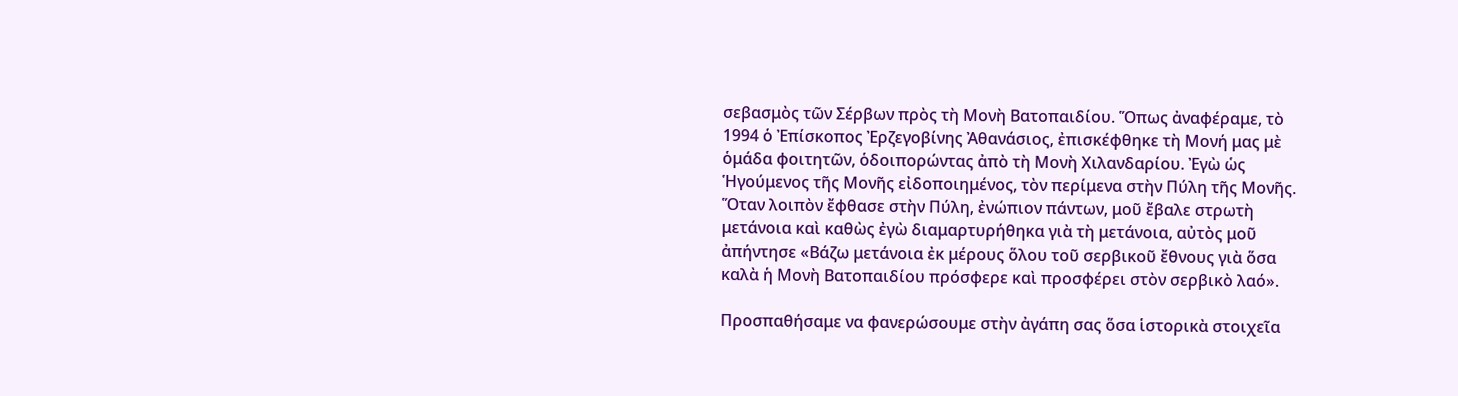σεβασμὸς τῶν Σέρβων πρὸς τὴ Μονὴ Βατοπαιδίου. Ὅπως ἀναφέραμε, τὸ 1994 ὁ Ἐπίσκοπος Ἐρζεγοβίνης Ἀθανάσιος, ἐπισκέφθηκε τὴ Μονή μας μὲ ὁμάδα φοιτητῶν, ὁδοιπορώντας ἀπὸ τὴ Μονὴ Χιλανδαρίου. Ἐγὼ ὡς Ἡγούμενος τῆς Μονῆς εἰδοποιημένος, τὸν περίμενα στὴν Πύλη τῆς Μονῆς. Ὅταν λοιπὸν ἔφθασε στὴν Πύλη, ἐνώπιον πάντων, μοῦ ἔβαλε στρωτὴ μετάνοια καὶ καθὼς ἐγὼ διαμαρτυρήθηκα γιὰ τὴ μετάνοια, αὐτὸς μοῦ ἀπήντησε «Βάζω μετάνοια ἐκ μέρους ὅλου τοῦ σερβικοῦ ἔθνους γιὰ ὅσα καλὰ ἡ Μονὴ Βατοπαιδίου πρόσφερε καὶ προσφέρει στὸν σερβικὸ λαό».

Προσπαθήσαμε να φανερώσουμε στὴν ἀγάπη σας ὅσα ἱστορικὰ στοιχεῖα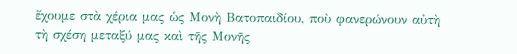ἔχουμε στὰ χέρια μας ὡς Μονὴ Βατοπαιδίου, ποὺ φανερώνουν αὐτὴ τὴ σχέση μεταξύ μας καὶ τῆς Μονῆς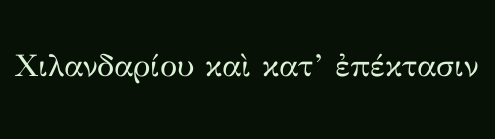Χιλανδαρίου καὶ κατ’ ἐπέκτασιν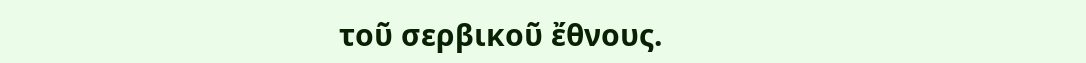τοῦ σερβικοῦ ἔθνους.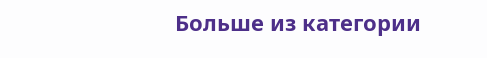Больше из категории